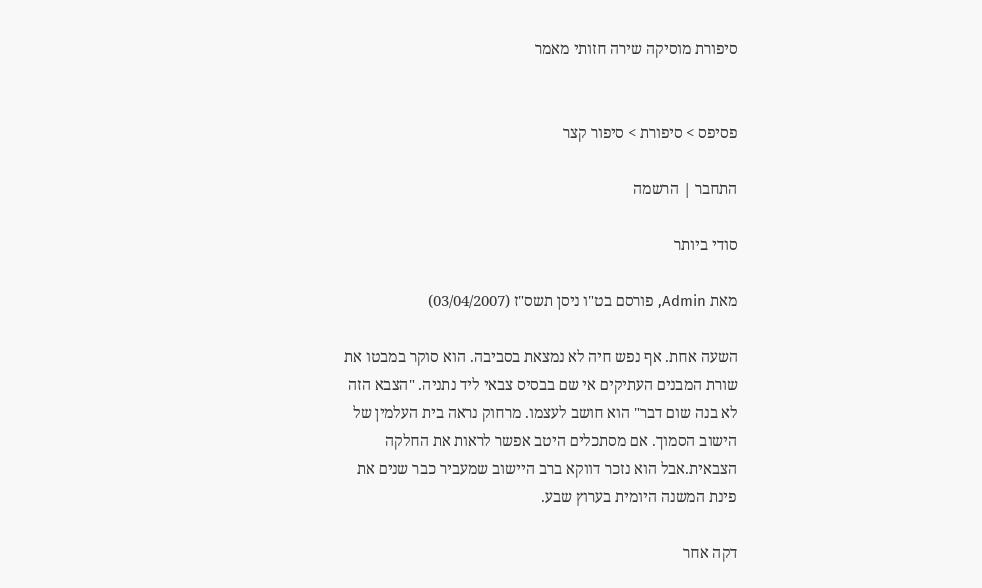סיפורת מוסיקה שירה חזותי מאמר


פסיפס > סיפורת > סיפור קצר

התחבר | הרשמה

סודי ביותר

מאת Admin, פורסם בט"ו ניסן תשס"ז (03/04/2007)

השעה אחת. אף נפש חיה לא נמצאת בסביבה. הוא סוקר במבטו את שורת המבנים העתיקים אי שם בבסיס צבאי ליד נתניה. "הצבא הזה לא בנה שום דבר" הוא חושב לעצמו. מרחוק נראה בית העלמין של הישוב הסמוך. אם מסתכלים היטב אפשר לראות את החלקה הצבאית.אבל הוא נזכר דווקא ברב היישוב שמעביר כבר שנים את פינת המשנה היומית בערוץ שבע.

דקה אחר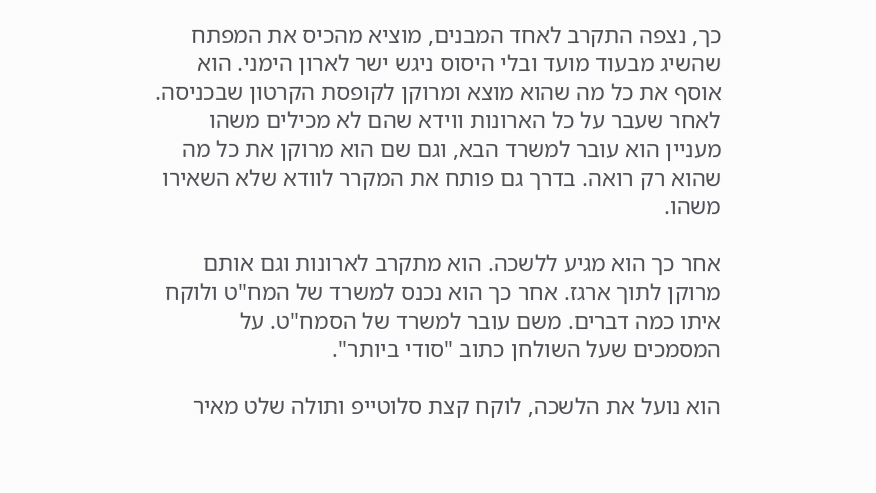כך, נצפה התקרב לאחד המבנים, מוציא מהכיס את המפתח שהשיג מבעוד מועד ובלי היסוס ניגש ישר לארון הימני. הוא אוסף את כל מה שהוא מוצא ומרוקן לקופסת הקרטון שבכניסה. לאחר שעבר על כל הארונות ווידא שהם לא מכילים משהו מעניין הוא עובר למשרד הבא, וגם שם הוא מרוקן את כל מה שהוא רק רואה. בדרך גם פותח את המקרר לוודא שלא השאירו משהו.

אחר כך הוא מגיע ללשכה. הוא מתקרב לארונות וגם אותם מרוקן לתוך ארגז. אחר כך הוא נכנס למשרד של המח"ט ולוקח איתו כמה דברים. משם עובר למשרד של הסמח"ט. על המסמכים שעל השולחן כתוב "סודי ביותר".

הוא נועל את הלשכה, לוקח קצת סלוטייפ ותולה שלט מאיר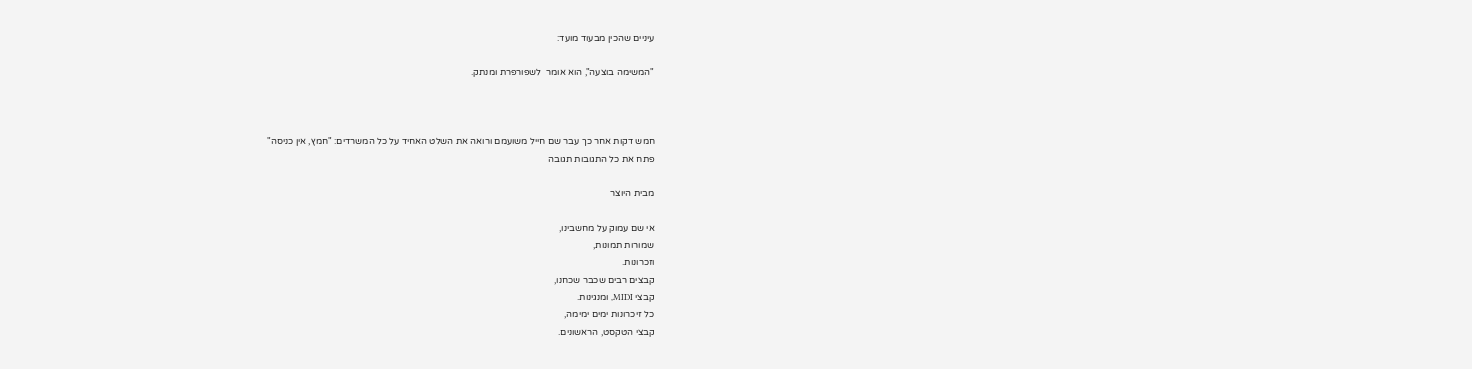עיניים שהכין מבעוד מועד:

"המשימה בוצעה", הוא אומר  לשפורפרת ומנתק.



חמש דקות אחר כך עבר שם חייל משועמם ורואה את השלט האחיד על כל המשרדים: "חמץ, אין כניסה"
פתח את כל התגובות תגובה

מבית היוצר

אי שם עמוק על מחשבינו,
שמורות תמונות,
וזכרונות.
קבצים רבים שכבר שכחנו,
קבצי MIDI, ומנגינות.
כל זיכרונות ימים ימימה,
קבצי הטקסט, הראשונים.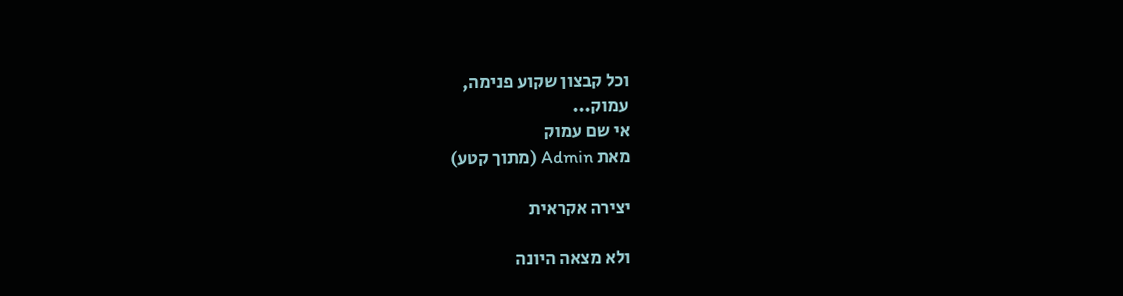וכל קבצון שקוע פנימה,
עמוק...
אי שם עמוק
מאת Admin (מתוך קטע)

יצירה אקראית

ולא מצאה היונה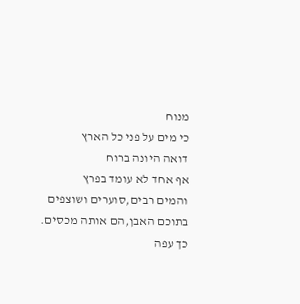מנוח
כי מים על פני כל הארץ
דואה היונה ברוח
אף אחד לא עומד בפרץ
והמים רבים,סוערים ושוצפים
בתוכם האבן,הם אותה מכסים.
כך עפה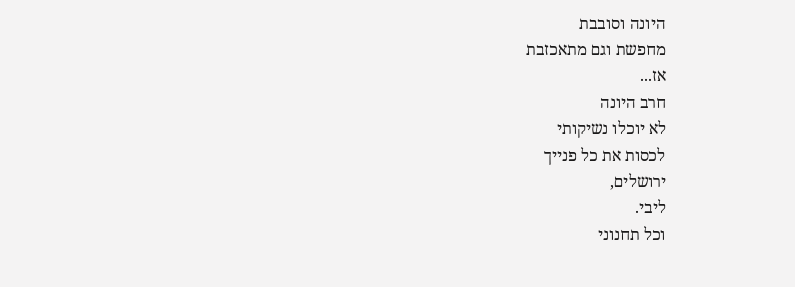היונה וסובבת
מחפשת וגם מתאכזבת
אז...
חרב היונה
לא יוכלו נשיקותי
לכסות את כל פנייך
ירושלים,
ליבי.
וכל תחנוני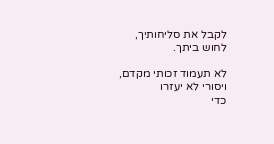לקבל את סליחותיך,
לחוש ביתך.

לא תעמוד זכותי מקדם,
ויסורי לא יעזרו
כדי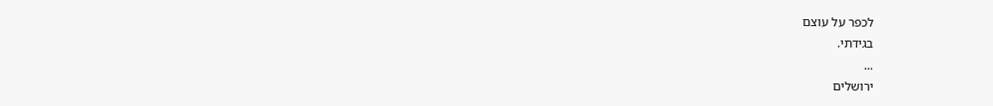לכפר על עוצם
בגידתי.
...
ירושלים